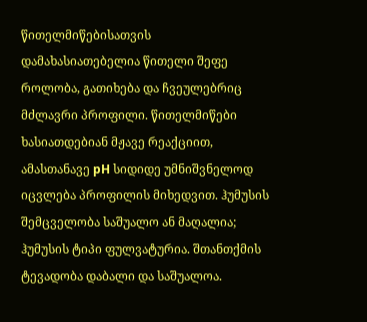წითელმიწებისათვის დამახასიათებელია წითელი შეფე როლობა, გათიხება და ჩვეულებრიც მძლავრი პროფილი. წითელმიწები ხასიათდებიან მჟავე რეაქციით, ამასთანავე pH სიდიდე უმნიშვნელოდ იცვლება პროფილის მიხედვით. ჰუმუსის შემცველობა საშუალო ან მაღალია; ჰუმუსის ტიპი ფულვატურია. შთანთქმის ტევადობა დაბალი და საშუალოა.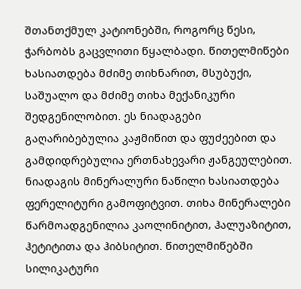შთანთქმულ კატიონებში, როგორც წესი, ჭარბობს გაცვლითი წყალბადი. წითელმიწები ხასიათდება მძიმე თიხნარით, მსუბუქი, საშუალო და მძიმე თიხა მექანიკური შედგენილობით. ეს ნიადაგები გაღარიბებულია კაჟმიწით და ფუძეებით და გამდიდრებულია ერთნახევარი ჟანგეულებით. ნიადაგის მინერალური ნაწილი ხასიათდება ფერელიტური გამოფიტვით. თიხა მინერალები წარმოადგენილია კაოლინიტით, ჰალუაზიტით, ჰეტიტითა და ჰიბსიტით. წითელმიწებში სილიკატური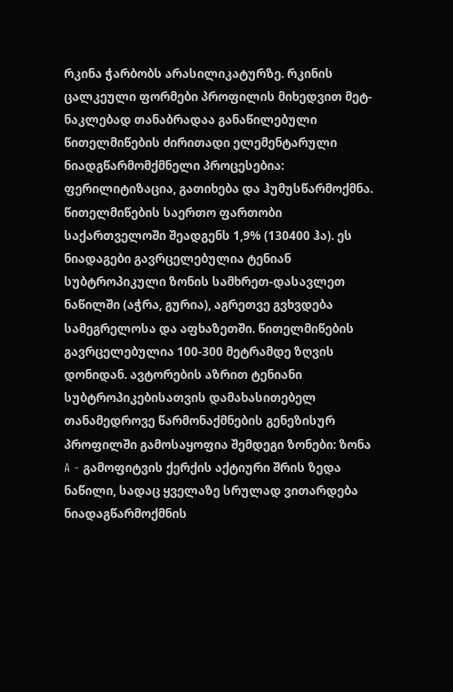რკინა ჭარბობს არასილიკატურზე. რკინის ცალკეული ფორმები პროფილის მიხედვით მეტ-ნაკლებად თანაბრადაა განაწილებული წითელმიწების ძირითადი ელემენტარული ნიადგწარმომქმნელი პროცესებია: ფერილიტიზაცია, გათიხება და ჰუმუსწარმოქმნა. წითელმიწების საერთო ფართობი საქართველოში შეადგენს 1,9% (130400 ჰა). ეს ნიადაგები გავრცელებულია ტენიან სუბტროპიკული ზონის სამხრეთ-დასავლეთ ნაწილში (აჭრა, გურია), აგრეთვე გვხვდება სამეგრელოსა და აფხაზეთში. წითელმიწების გავრცელებულია 100-300 მეტრამდე ზღვის დონიდან. ავტორების აზრით ტენიანი სუბტროპიკებისათვის დამახასითებელ თანამედროვე წარმონაქმნების გენეზისურ პროფილში გამოსაყოფია შემდეგი ზონები: ზონა A - გამოფიტვის ქერქის აქტიური შრის ზედა ნაწილი, სადაც ყველაზე სრულად ვითარდება ნიადაგწარმოქმნის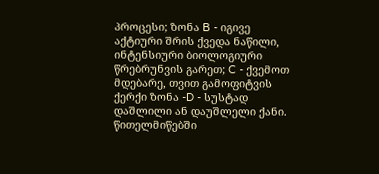პროცესი; ზონა B - იგივე აქტიური შრის ქვედა ნაწილი, ინტენსიური ბიოლოგიური წრებრუნვის გარეთ; C - ქვემოთ მდებარე, თვით გამოფიტვის ქერქი ზონა -D - სუსტად დაშლილი ან დაუშლელი ქანი. წითელმიწებში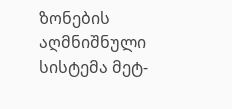ზონების აღმნიშნული სისტემა მეტ-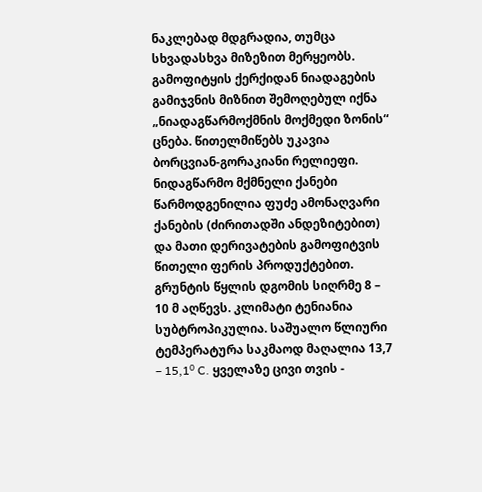ნაკლებად მდგრადია, თუმცა სხვადასხვა მიზეზით მერყეობს. გამოფიტყის ქერქიდან ნიადაგების გამიჯვნის მიზნით შემოღებულ იქნა „ნიადაგწარმოქმნის მოქმედი ზონის“ ცნება. წითელმიწებს უკავია ბორცვიან-გორაკიანი რელიეფი. ნიდაგწარმო მქმნელი ქანები წარმოდგენილია ფუძე ამონაღვარი ქანების (ძირითადში ანდეზიტებით) და მათი დერივატების გამოფიტვის წითელი ფერის პროდუქტებით. გრუნტის წყლის დგომის სიღრმე 8 – 10 მ აღწევს. კლიმატი ტენიანია სუბტროპიკულია. საშუალო წლიური ტემპერატურა საკმაოდ მაღალია 13,7 – 15,1⁰ C. ყველაზე ცივი თვის -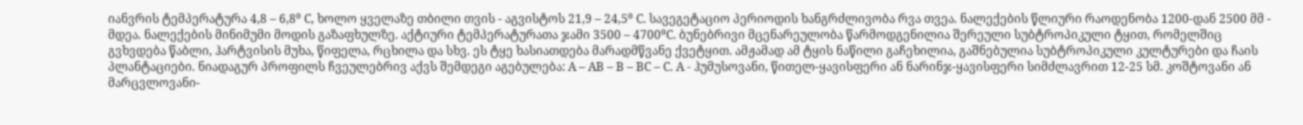იანვრის ტემპერატურა 4,8 – 6,8⁰ C, ხოლო ყველაზე თბილი თვის - აგვისტოს 21,9 – 24,5⁰ C. სავეგეტაციო პერიოდის ხანგრძლივობა რვა თვეა. ნალექების წლიური რაოდენობა 1200-დან 2500 მმ - მდეა. ნალექების მინიმუმი მოდის გაზაფხულზე. აქტიური ტემპერატურათა ჯამი 3500 – 4700⁰C. ბუნებრივი მცენარეულობა წარმოდგენილია შერეული სუბტროპიკული ტყით, რომელშიც გვხვდება წაბლი, ჰარტვისის მუხა, წიფელა, რცხილა და სხვ. ეს ტყე ხასიათდება მარადმწვანე ქვეტყით. ამჟამად ამ ტყის ნაწილი გაჩეხილია, გაშნებულია სუბტროპიკული კულტურები და ჩაის პლანტაციები. ნიადაგურ პროფილს ჩვეულებრივ აქვს შემდეგი აგებულება: A – AB – B – BC – C. A - ჰუმუსოვანი, წითელ-ყავისფერი ან ნარინჯ-ყავისფერი სიმძლავრით 12-25 სმ. კოშტოვანი ან მარცვლოვანი-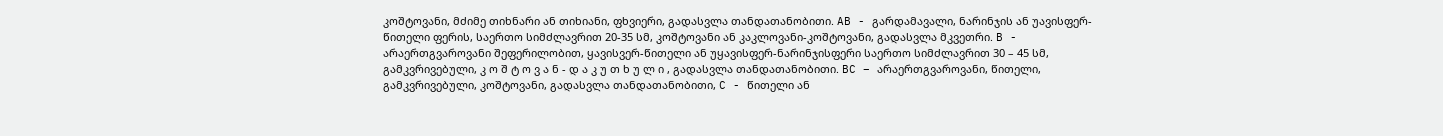კოშტოვანი, მძიმე თიხნარი ან თიხიანი, ფხვიერი, გადასვლა თანდათანობითი. AB - გარდამავალი, ნარინჯის ან უავისფერ-წითელი ფერის, საერთო სიმძლავრით 20-35 სმ, კოშტოვანი ან კაკლოვანი-კოშტოვანი, გადასვლა მკვეთრი. B - არაერთგვაროვანი შეფერილობით, ყავისვერ-წითელი ან უყავისფერ-ნარინჯისფერი საერთო სიმძლავრით 30 – 45 სმ, გამკვრივებული, კ ო შ ტ ო ვ ა ნ - დ ა კ უ თ ხ უ ლ ი , გადასვლა თანდათანობითი. BC – არაერთგვაროვანი, წითელი, გამკვრივებული, კოშტოვანი, გადასვლა თანდათანობითი, C - წითელი ან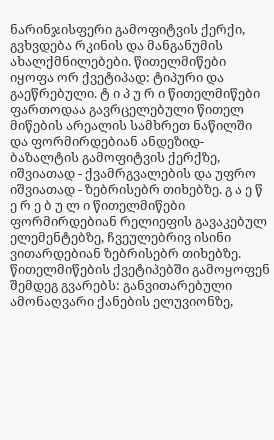ნარინჯისფერი გამოფიტვის ქერქი, გვხვდება რკინის და მანგანუმის ახალქმნილებები. წითელმიწები იყოფა ორ ქვეტიპად: ტიპური და გაეწრებული. ტ ი პ უ რ ი წითელმიწები ფართოდაა გავრცელებული წითელ მიწების არეალის სამხრეთ ნაწილში და ფორმირდებიან ანდეზიდ-ბაზალტის გამოფიტვის ქერქზე, იშვიათად - ქვამრგვალების და უფრო იშვიათად - ზებრისებრ თიხებზე. გ ა ე წ ე რ ე ბ უ ლ ი წითელმიწები ფორმირდებიან რელიეფის გავაკებულ ელემენტებზე, ჩვეულებრივ ისინი ვითარდებიან ზებრისებრ თიხებზე. წითელმიწების ქვეტიპებში გამოყოფენ შემდეგ გვარებს: განვითარებული ამონაღვარი ქანების ელუვიონზე,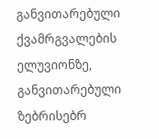განვითარებული ქვამრგვალების ელუვიონზე, განვითარებული ზებრისებრ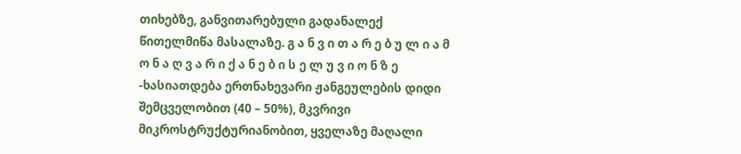თიხებზე, განვითარებული გადანალექ წითელმიწა მასალაზე. გ ა ნ ვ ი თ ა რ ე ბ უ ლ ი ა მ ო ნ ა ღ ვ ა რ ი ქ ა ნ ე ბ ი ს ე ლ უ ვ ი ო ნ ზ ე -ხასიათდება ერთნახევარი ჟანგეულების დიდი შემცველობით (40 – 50%), მკვრივი მიკროსტრუქტურიანობით, ყველაზე მაღალი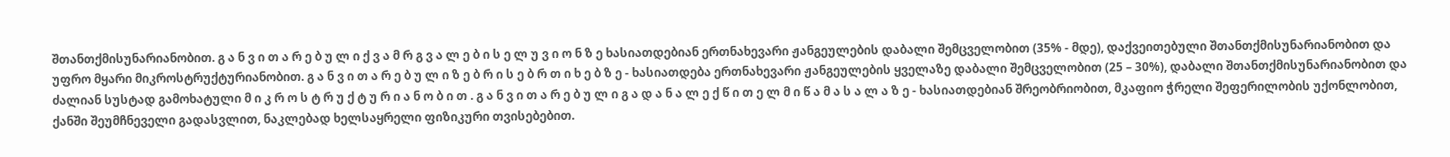შთანთქმისუნარიანობით. გ ა ნ ვ ი თ ა რ ე ბ უ ლ ი ქ ვ ა მ რ გ ვ ა ლ ე ბ ი ს ე ლ უ ვ ი ო ნ ზ ე ხასიათდებიან ერთნახევარი ჟანგეულების დაბალი შემცველობით (35% - მდე), დაქვეითებული შთანთქმისუნარიანობით და უფრო მყარი მიკროსტრუქტურიანობით. გ ა ნ ვ ი თ ა რ ე ბ უ ლ ი ზ ე ბ რ ი ს ე ბ რ თ ი ხ ე ბ ზ ე - ხასიათდება ერთნახევარი ჟანგეულების ყველაზე დაბალი შემცველობით (25 – 30%), დაბალი შთანთქმისუნარიანობით და ძალიან სუსტად გამოხატული მ ი კ რ ო ს ტ რ უ ქ ტ უ რ ი ა ნ ო ბ ი თ . გ ა ნ ვ ი თ ა რ ე ბ უ ლ ი გ ა დ ა ნ ა ლ ე ქ წ ი თ ე ლ მ ი წ ა მ ა ს ა ლ ა ზ ე - ხასიათდებიან შრეობრიობით, მკაფიო ჭრელი შეფერილობის უქონლობით, ქანში შეუმჩნეველი გადასვლით, ნაკლებად ხელსაყრელი ფიზიკური თვისებებით.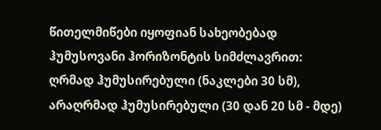წითელმიწები იყოფიან სახეობებად ჰუმუსოვანი ჰორიზონტის სიმძლავრით: ღრმად ჰუმუსირებული (ნაკლები 30 სმ), არაღრმად ჰუმუსირებული (30 დან 20 სმ - მდე)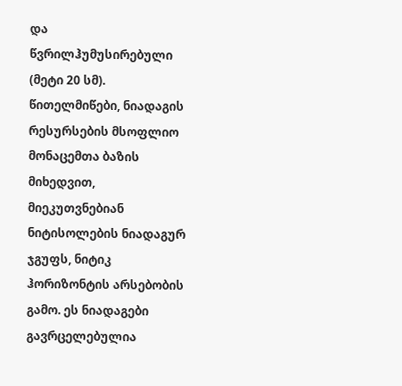და წვრილჰუმუსირებული (მეტი 20 სმ). წითელმიწები, ნიადაგის რესურსების მსოფლიო მონაცემთა ბაზის მიხედვით, მიეკუთვნებიან ნიტისოლების ნიადაგურ ჯგუფს, ნიტიკ ჰორიზონტის არსებობის გამო. ეს ნიადაგები გავრცელებულია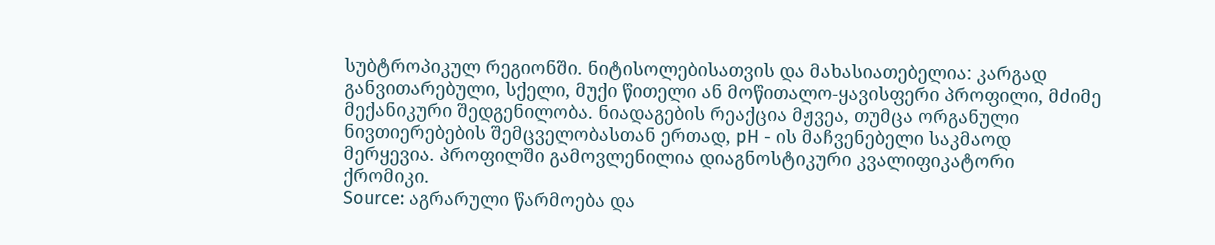სუბტროპიკულ რეგიონში. ნიტისოლებისათვის და მახასიათებელია: კარგად განვითარებული, სქელი, მუქი წითელი ან მოწითალო-ყავისფერი პროფილი, მძიმე მექანიკური შედგენილობა. ნიადაგების რეაქცია მჟვეა, თუმცა ორგანული ნივთიერებების შემცველობასთან ერთად, pH - ის მაჩვენებელი საკმაოდ მერყევია. პროფილში გამოვლენილია დიაგნოსტიკური კვალიფიკატორი ქრომიკი.
Source: აგრარული წარმოება და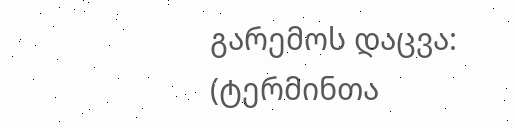გარემოს დაცვა: (ტერმინთა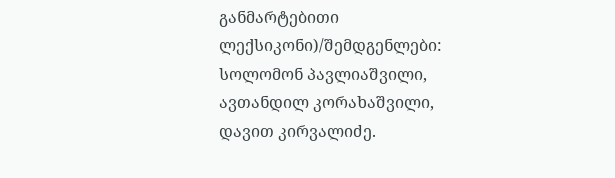განმარტებითი ლექსიკონი)/შემდგენლები: სოლომონ პავლიაშვილი, ავთანდილ კორახაშვილი, დავით კირვალიძე.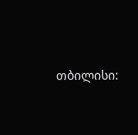თბილისი: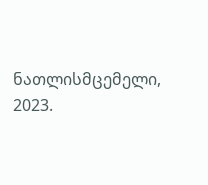ნათლისმცემელი, 2023.